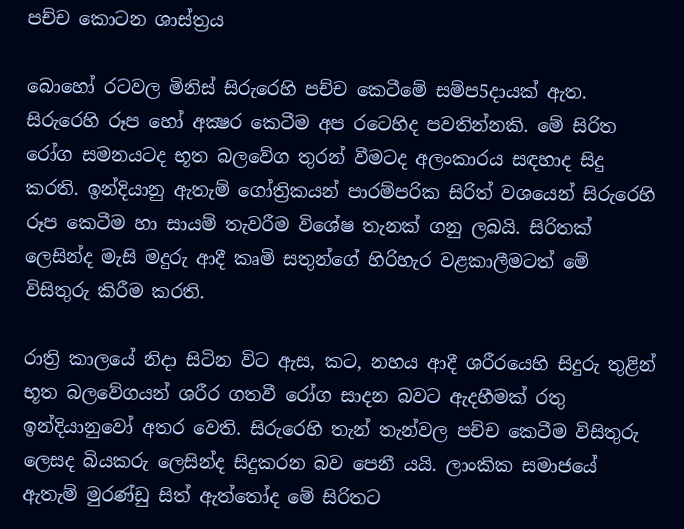පච්ච කොටන ශාස්‌ත්‍රය

බොහෝ රටවල මිනිස්‌ සිරුරෙහි පච්ච කෙටීමේ සම්ප5දායක්‌ ඇත. සිරුරෙහි රූප හෝ අක්‍ෂර කෙටීම අප රටෙහිද පවතින්නකි. මේ සිරිත රෝග සමනයටද භූත බලවේග තුරන් වීමටද අලංකාරය සඳහාද සිදු කරති. ඉන්දියානු ඇතැම් ගෝත්‍රිකයන් පාරම්පරික සිරිත් වශයෙන් සිරුරෙහි රූප කෙටීම හා සායම් තැවරීම විශේෂ තැනක්‌ ගනු ලබයි. සිරිතක්‌ ලෙසින්ද මැසි මදුරු ආදී කෘමි සතුන්ගේ හිරිහැර වළකාලීමටත් මේ විසිතුරු කිරීම කරති.

රාත්‍රි කාලයේ නිදා සිටින විට ඇස, කට, නහය ආදී ශරීරයෙහි සිදුරු තුළින් භූත බලවේගයන් ශරීර ගතවී රෝග සාදන බවට ඇදහීමක්‌ රතු ඉන්දියානුවෝ අතර වෙති. සිරුරෙහි තැන් තැන්වල පච්ච කෙටීම විසිතුරු ලෙසද බියකරු ලෙසින්ද සිදුකරන බව පෙනී යයි. ලාංකික සමාජයේ ඇතැම් මුරණ්‌ඩු සිත් ඇත්තෝද මේ සිරිතට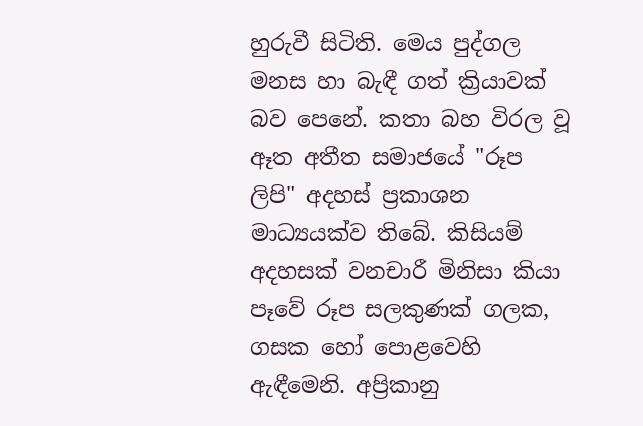හුරුවී සිටිති. මෙය පුද්ගල මනස හා බැඳී ගත් ක්‍රියාවක්‌ බව පෙනේ. කතා බහ විරල වූ ඈත අතීත සමාජයේ "රූප ලිපි" අදහස්‌ ප්‍රකාශන මාධ්‍යයක්‌ව තිබේ. කිසියම් අදහසක්‌ වනචාරී මිනිසා කියා පෑවේ රූප සලකුණක්‌ ගලක, ගසක හෝ පොළවෙහි ඇඳීමෙනි. අප්‍රිකානු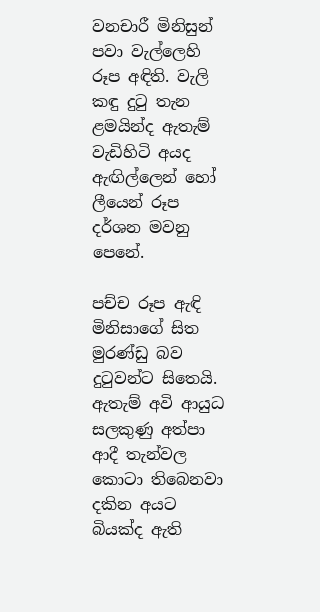වනචාරී මිනිසුන් පවා වැල්ලෙහි රූප අඳිති. වැලි කඳු දුටු තැන ළමයින්ද ඇතැම් වැඩිහිටි අයද ඇඟිල්ලෙන් හෝ ලීයෙන් රූප දර්ශන මවනු පෙනේ.

පච්ච රූප ඇඳි මිනිසාගේ සිත මුරණ්‌ඩු බව දුටුවන්ට සිතෙයි. ඇතැම් අවි ආයුධ සලකුණු අත්පා ආදී තැන්වල කොටා තිබෙනවා දකින අයට බියක්‌ද ඇති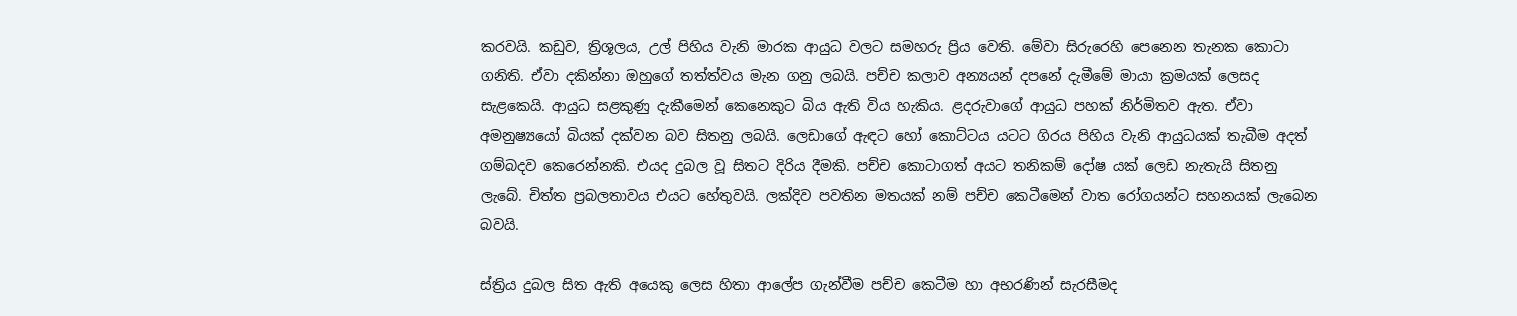කරවයි. කඩුව, ත්‍රිශූලය, උල් පිහිය වැනි මාරක ආයුධ වලට සමහරු ප්‍රිය වෙති. මේවා සිරුරෙහි පෙනෙන තැනක කොටා ගනිති. ඒවා දකින්නා ඔහුගේ තත්ත්වය මැන ගනු ලබයි. පච්ච කලාව අන්‍යයන් දපනේ දැමීමේ මායා ක්‍රමයක්‌ ලෙසද සැළකෙයි. ආයුධ සළකුණු දැකීමෙන් කෙනෙකුට බිය ඇති විය හැකිය. ළදරුවාගේ ආයුධ පහක්‌ නිර්මිතව ඇත. ඒවා අමනුෂ්‍යයෝ බියක්‌ දක්‌වන බව සිතනු ලබයි. ලෙඩාගේ ඇඳට හෝ කොට්‌ටය යටට ගිරය පිහිය වැනි ආයුධයක්‌ තැබීම අදත් ගම්බදව කෙරෙන්නකි. එයද දුබල වූ සිතට දිරිය දීමකි. පච්ච කොටාගත් අයට තනිකම් දෝෂ යක්‌ ලෙඩ නැතැයි සිතනු ලැබේ. චිත්ත ප්‍රබලතාවය එයට හේතුවයි. ලක්‌දිව පවතින මතයක්‌ නම් පච්ච කෙටීමෙන් වාත රෝගයන්ට සහනයක්‌ ලැබෙන බවයි.

ස්‌ත්‍රිය දුබල සිත ඇති අයෙකු ලෙස හිතා ආලේප ගැන්වීම පච්ච කෙටීම හා අභරණින් සැරසීමද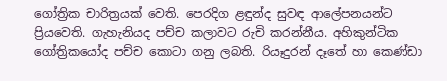ගෝත්‍රික චාරිත්‍රයක්‌ වෙති. පෙරදිග ළඳුන්ද සුවඳ ආලේපනයන්ට ප්‍රියවෙති. ගැහැනියද පච්ච කලාවට රුචි කරන්නීය. අහිකුන්ටික ගෝත්‍රිකයෝද පච්ච කොටා ගනු ලබති. රියෑදුරන් දෑතේ හා කෙණ්‌ඩා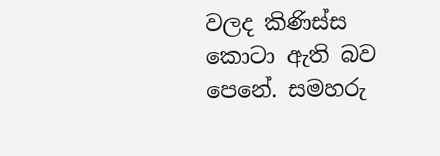වලද කිණිස්‌ස කොටා ඇති බව පෙනේ. සමහරු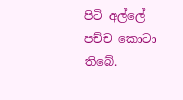පිටි අල්ලේ පච්ච කොටා තිබේ.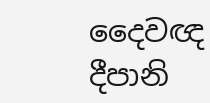දෛවඥ දීපානි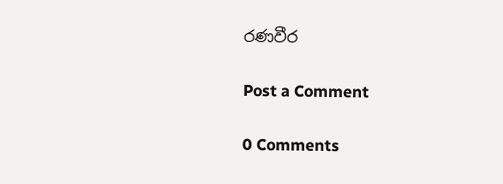රණවීර

Post a Comment

0 Comments